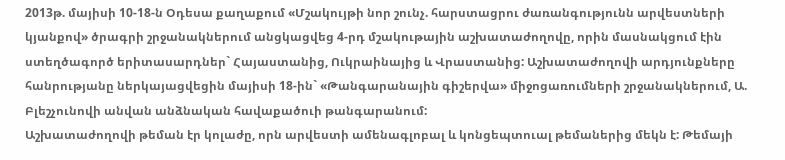2013թ. մայիսի 10-18-ն Օդեսա քաղաքում «Մշակույթի նոր շունչ. հարստացրու ժառանգությունն արվեստների կյանքով» ծրագրի շրջանակներում անցկացվեց 4-րդ մշակութային աշխատաժողովը, որին մասնակցում էին ստեղծագործ երիտասարդներ` Հայաստանից, Ուկրաինայից և Վրաստանից: Աշխատաժողովի արդյունքները հանրությանը ներկայացվեցին մայիսի 18-ին` «Թանգարանային գիշերվա» միջոցառումների շրջանակներում, Ա. Բլեշչունովի անվան անձնական հավաքածուի թանգարանում:
Աշխատաժողովի թեման էր կոլաժը, որն արվեստի ամենագլոբալ և կոնցեպտուալ թեմաներից մեկն է: Թեմայի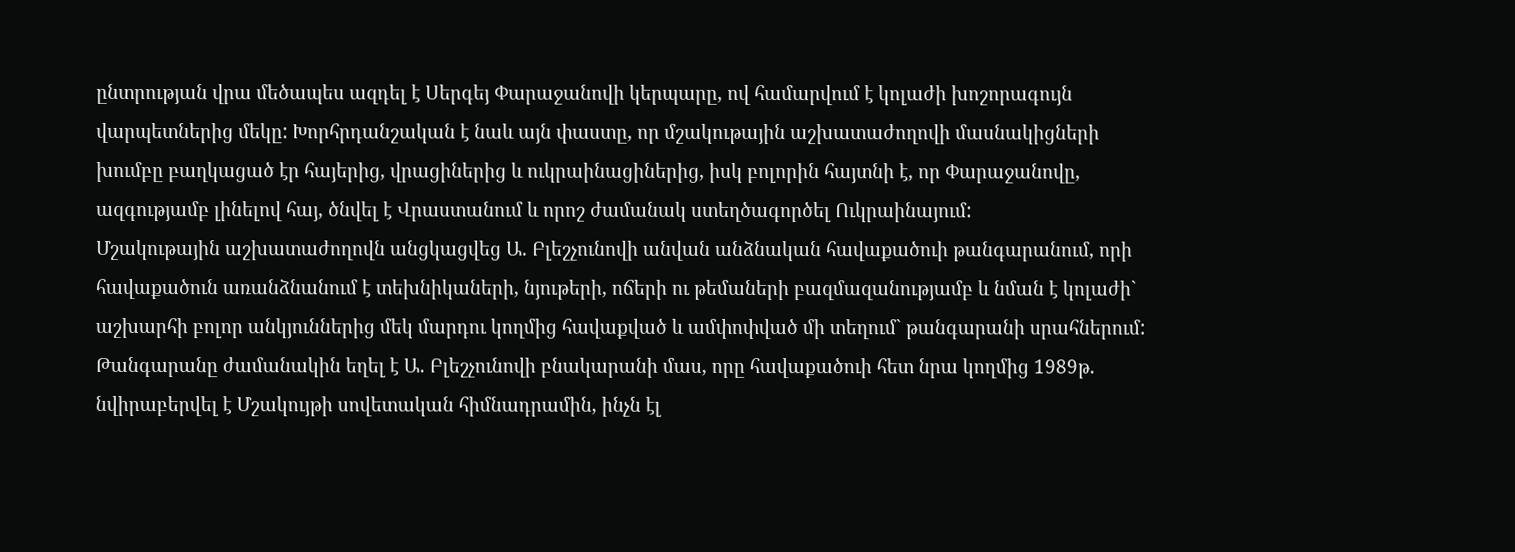ընտրության վրա մեծապես ազդել է Սերգեյ Փարաջանովի կերպարը, ով համարվում է կոլաժի խոշորագույն վարպետներից մեկը: Խորհրդանշական է նաև այն փաստը, որ մշակութային աշխատաժողովի մասնակիցների խումբը բաղկացած էր հայերից, վրացիներից և ուկրաինացիներից, իսկ բոլորին հայտնի է, որ Փարաջանովը, ազգությամբ լինելով հայ, ծնվել է Վրաստանում և որոշ ժամանակ ստեղծագործել Ուկրաինայում:
Մշակութային աշխատաժողովն անցկացվեց Ա. Բլեշչունովի անվան անձնական հավաքածուի թանգարանում, որի հավաքածուն առանձնանում է տեխնիկաների, նյութերի, ոճերի ու թեմաների բազմազանությամբ և նման է կոլաժի` աշխարհի բոլոր անկյուններից մեկ մարդու կողմից հավաքված և ամփոփված մի տեղում` թանգարանի սրահներում:
Թանգարանը ժամանակին եղել է Ա. Բլեշչունովի բնակարանի մաս, որը հավաքածուի հետ նրա կողմից 1989թ. նվիրաբերվել է Մշակույթի սովետական հիմնադրամին, ինչն էլ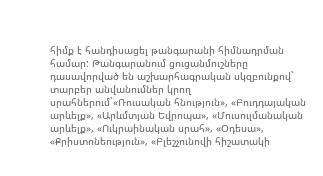հիմք է հանդիսացել թանգարանի հիմնադրման համար: Թանգարանում ցուցանմուշները դասավորված են աշխարհագրական սկզբունքով` տարբեր անվանումներ կրող սրահներում`«Ռուսական հնություն», «Բուդդայական արևելք», «Արևմտյան Եվրոպա», «Մուսուլմանական արևելք», «Ուկրաինական սրահ», «Օդեսա», «Քրիստոնեություն», «Բլեշչունովի հիշատակի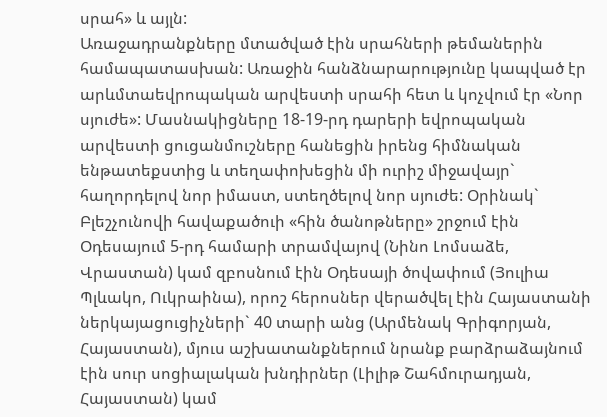սրահ» և այլն:
Առաջադրանքները մտածված էին սրահների թեմաներին համապատասխան: Առաջին հանձնարարությունը կապված էր արևմտաեվրոպական արվեստի սրահի հետ և կոչվում էր «Նոր սյուժե»: Մասնակիցները 18-19-րդ դարերի եվրոպական արվեստի ցուցանմուշները հանեցին իրենց հիմնական ենթատեքստից և տեղափոխեցին մի ուրիշ միջավայր` հաղորդելով նոր իմաստ, ստեղծելով նոր սյուժե: Օրինակ` Բլեշչունովի հավաքածուի «հին ծանոթները» շրջում էին Օդեսայում 5-րդ համարի տրամվայով (Նինո Լոմսաձե, Վրաստան) կամ զբոսնում էին Օդեսայի ծովափում (Յուլիա Պլևակո, Ուկրաինա), որոշ հերոսներ վերածվել էին Հայաստանի ներկայացուցիչների` 40 տարի անց (Արմենակ Գրիգորյան, Հայաստան), մյուս աշխատանքներում նրանք բարձրաձայնում էին սուր սոցիալական խնդիրներ (Լիլիթ Շահմուրադյան, Հայաստան) կամ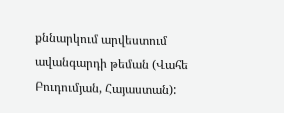քննարկում արվեստում ավանգարդի թեման (Վահե Բուդումյան, Հայաստան):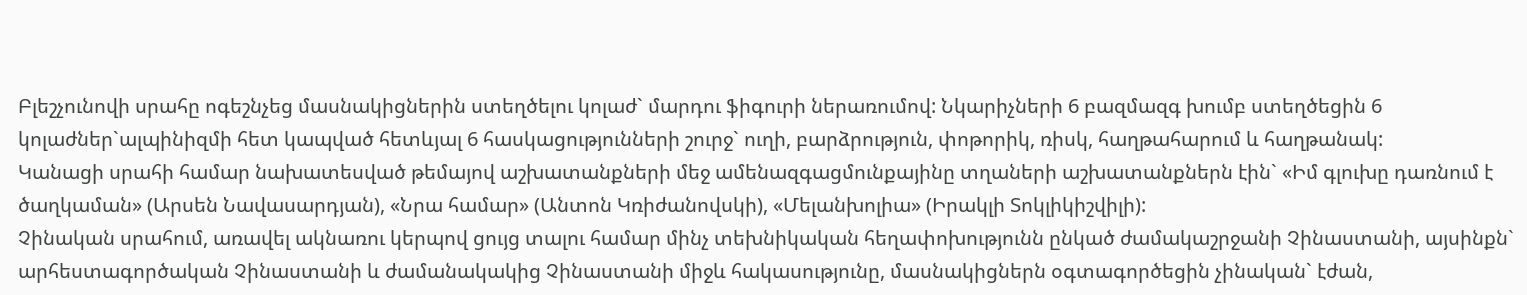Բլեշչունովի սրահը ոգեշնչեց մասնակիցներին ստեղծելու կոլաժ` մարդու ֆիգուրի ներառումով: Նկարիչների 6 բազմազգ խումբ ստեղծեցին 6 կոլաժներ`ալպինիզմի հետ կապված հետևյալ 6 հասկացությունների շուրջ` ուղի, բարձրություն, փոթորիկ, ռիսկ, հաղթահարում և հաղթանակ:
Կանացի սրահի համար նախատեսված թեմայով աշխատանքների մեջ ամենազգացմունքայինը տղաների աշխատանքներն էին` «Իմ գլուխը դառնում է ծաղկաման» (Արսեն Նավասարդյան), «Նրա համար» (Անտոն Կռիժանովսկի), «Մելանխոլիա» (Իրակլի Տոկլիկիշվիլի):
Չինական սրահում, առավել ակնառու կերպով ցույց տալու համար մինչ տեխնիկական հեղափոխությունն ընկած ժամակաշրջանի Չինաստանի, այսինքն` արհեստագործական Չինաստանի և ժամանակակից Չինաստանի միջև հակասությունը, մասնակիցներն օգտագործեցին չինական` էժան,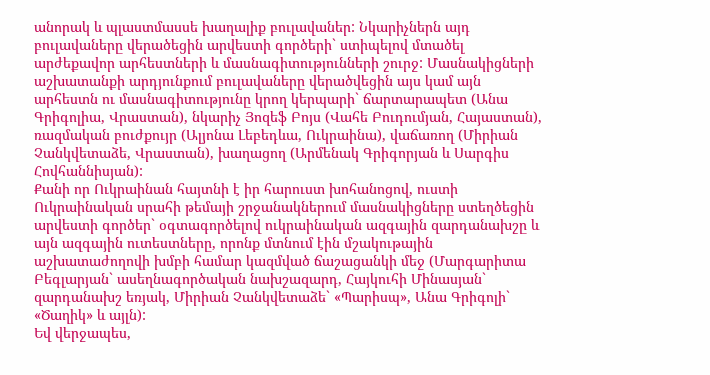անորակ և պլաստմասսե խաղալիք բուլավաներ: Նկարիչներն այդ բուլավաները վերածեցին արվեստի գործերի` ստիպելով մտածել արժեքավոր արհեստների և մասնագիտությունների շուրջ: Մասնակիցների աշխատանքի արդյունքում բուլավաները վերածվեցին այս կամ այն արհեստն ու մասնագիտությունը կրող կերպարի` ճարտարապետ (Անա Գրիգոլիա, Վրաստան), նկարիչ Յոզեֆ Բոյս (Վահե Բուդումյան, Հայաստան), ռազմական բուժքույր (Ալյոնա Լեբեդևա, Ուկրաինա), վաճառող (Միրիան Չանկվետաձե, Վրաստան), խաղացող (Արմենակ Գրիգորյան և Սարգիս Հովհաննիսյան):
Քանի որ Ուկրաինան հայտնի է իր հարուստ խոհանոցով, ուստի Ուկրաինական սրահի թեմայի շրջանակներում մասնակիցները ստեղծեցին արվեստի գործեր` օգտագործելով ուկրաինական ազգային զարդանախշը և այն ազգային ուտեստները, որոնք մտնում էին մշակութային աշխատաժողովի խմբի համար կազմված ճաշացանկի մեջ (Մարգարիտա Բեգլարյան` ասեղնագործական նախշազարդ, Հայկուհի Մինասյան` զարդանախշ եռյակ, Միրիան Չանկվետաձե` «Պարիսպ», Անա Գրիգոլի` «Ծաղիկ» և այլն):
Եվ վերջապես,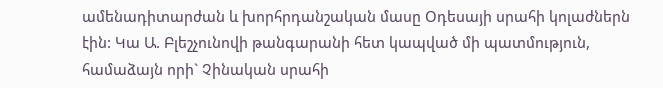ամենադիտարժան և խորհրդանշական մասը Օդեսայի սրահի կոլաժներն էին: Կա Ա. Բլեշչունովի թանգարանի հետ կապված մի պատմություն, համաձայն որի` Չինական սրահի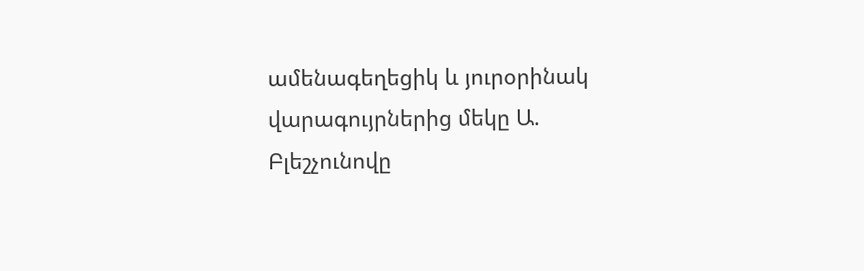ամենագեղեցիկ և յուրօրինակ վարագույրներից մեկը Ա. Բլեշչունովը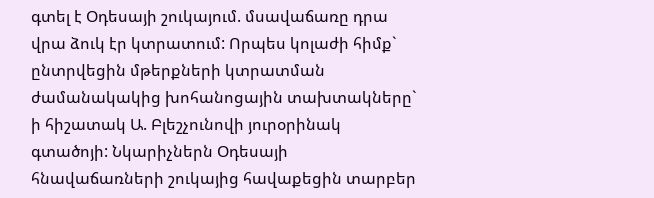գտել է Օդեսայի շուկայում. մսավաճառը դրա վրա ձուկ էր կտրատում: Որպես կոլաժի հիմք` ընտրվեցին մթերքների կտրատման ժամանակակից խոհանոցային տախտակները` ի հիշատակ Ա. Բլեշչունովի յուրօրինակ գտածոյի: Նկարիչներն Օդեսայի հնավաճառների շուկայից հավաքեցին տարբեր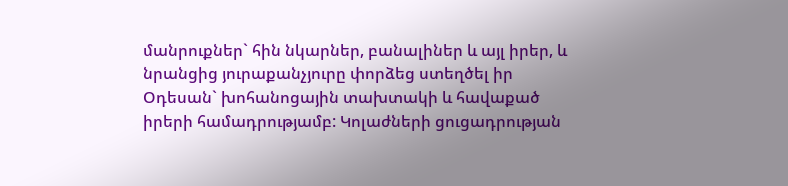մանրուքներ` հին նկարներ, բանալիներ և այլ իրեր, և նրանցից յուրաքանչյուրը փորձեց ստեղծել իր Օդեսան` խոհանոցային տախտակի և հավաքած իրերի համադրությամբ: Կոլաժների ցուցադրության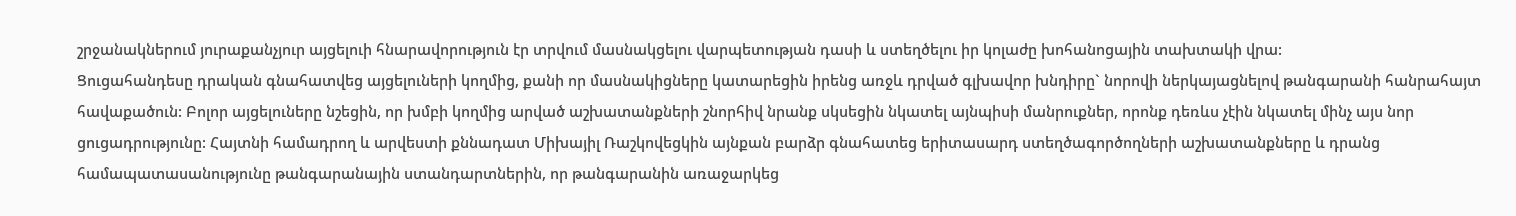շրջանակներում յուրաքանչյուր այցելուի հնարավորություն էր տրվում մասնակցելու վարպետության դասի և ստեղծելու իր կոլաժը խոհանոցային տախտակի վրա:
Ցուցահանդեսը դրական գնահատվեց այցելուների կողմից, քանի որ մասնակիցները կատարեցին իրենց առջև դրված գլխավոր խնդիրը` նորովի ներկայացնելով թանգարանի հանրահայտ հավաքածուն: Բոլոր այցելուները նշեցին, որ խմբի կողմից արված աշխատանքների շնորհիվ նրանք սկսեցին նկատել այնպիսի մանրուքներ, որոնք դեռևս չէին նկատել մինչ այս նոր ցուցադրությունը: Հայտնի համադրող և արվեստի քննադատ Միխայիլ Ռաշկովեցկին այնքան բարձր գնահատեց երիտասարդ ստեղծագործողների աշխատանքները և դրանց համապատասանությունը թանգարանային ստանդարտներին, որ թանգարանին առաջարկեց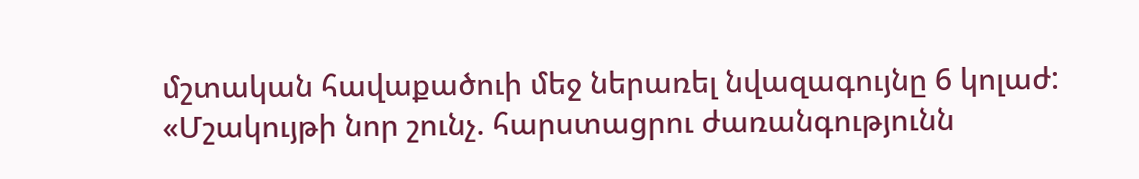մշտական հավաքածուի մեջ ներառել նվազագույնը 6 կոլաժ:
«Մշակույթի նոր շունչ. հարստացրու ժառանգությունն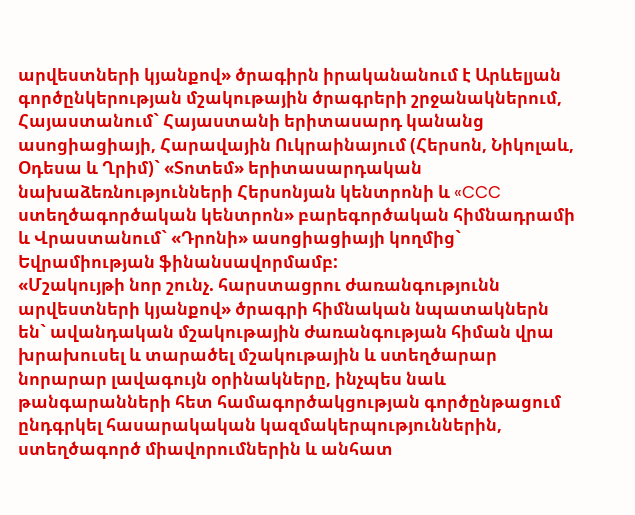արվեստների կյանքով» ծրագիրն իրականանում է Արևելյան գործընկերության մշակութային ծրագրերի շրջանակներում, Հայաստանում` Հայաստանի երիտասարդ կանանց ասոցիացիայի, Հարավային Ուկրաինայում (Հերսոն, Նիկոլաև, Օդեսա և Ղրիմ)` «Տոտեմ» երիտասարդական նախաձեռնությունների Հերսոնյան կենտրոնի և «CCC ստեղծագործական կենտրոն» բարեգործական հիմնադրամի և Վրաստանում` «Դրոնի» ասոցիացիայի կողմից` Եվրամիության ֆինանսավորմամբ:
«Մշակույթի նոր շունչ. հարստացրու ժառանգությունն արվեստների կյանքով» ծրագրի հիմնական նպատակներն են` ավանդական մշակութային ժառանգության հիման վրա խրախուսել և տարածել մշակութային և ստեղծարար նորարար լավագույն օրինակները, ինչպես նաև թանգարանների հետ համագործակցության գործընթացում ընդգրկել հասարակական կազմակերպություններին, ստեղծագործ միավորումներին և անհատ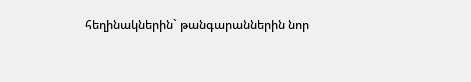հեղինակներին` թանգարաններին նոր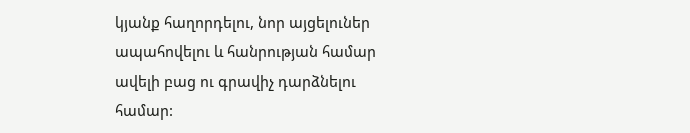կյանք հաղորդելու, նոր այցելուներ ապահովելու և հանրության համար ավելի բաց ու գրավիչ դարձնելու համար: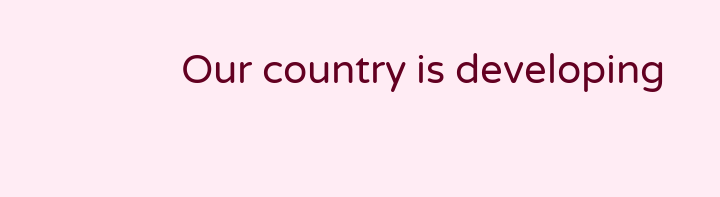Our country is developing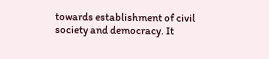towards establishment of civil society and democracy. It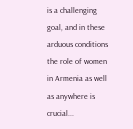is a challenging goal, and in these arduous conditions the role of women in Armenia as well as anywhere is crucial...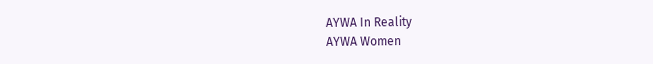AYWA In Reality
AYWA Women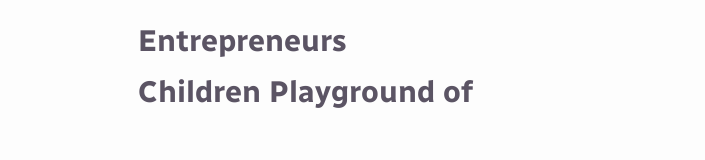Entrepreneurs
Children Playground of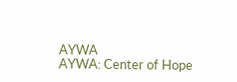AYWA
AYWA: Center of Hope